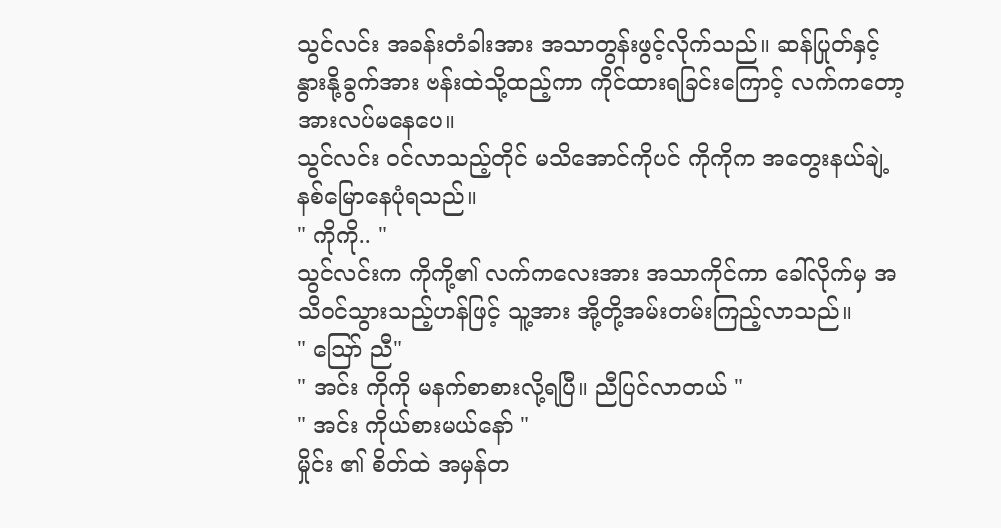သွင်လင်း အခန်းတံခါးအား အသာတွန်းဖွင့်လိုက်သည်။ ဆန်ပြုတ်နှင့် နွားနို့ခွက်အား ဗန်းထဲသို့ထည့်ကာ ကိုင်ထားရခြင်းကြောင့် လက်ကတော့ အားလပ်မနေပေ။
သွင်လင်း ဝင်လာသည့်တိုင် မသိအောင်ကိုပင် ကိုကိုက အတွေးနယ်ချဲ့နစ်မြောနေပုံရသည်။
" ကိုကို.. "
သွင်လင်းက ကိုကို့၏ လက်ကလေးအား အသာကိုင်ကာ ခေါ်လိုက်မှ အသိဝင်သွားသည့်ဟန်ဖြင့် သူ့အား အို့တို့အမ်းတမ်းကြည့်လာသည်။
" ဪ ညီ"
" အင်း ကိုကို မနက်စာစားလို့ရပြီ။ ညီပြင်လာတယ် "
" အင်း ကိုယ်စားမယ်နော် "
မှိုင်း ၏ စိတ်ထဲ အမှန်တ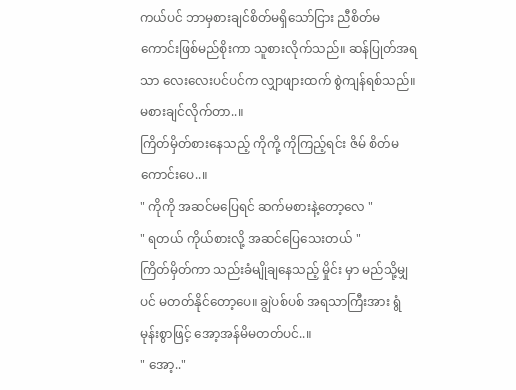ကယ်ပင် ဘာမှစားချင်စိတ်မရှိသော်ငြား ညီစိတ်မကောင်းဖြစ်မည်စိုးကာ သူစားလိုက်သည်။ ဆန်ပြုတ်အရသာ လေးလေးပင်ပင်က လျှာဖျားထက် စွဲကျန်ရစ်သည်။ မစားချင်လိုက်တာ..။
ကြိတ်မှိတ်စားနေသည့် ကိုကို့ ကိုကြည့်ရင်း ဇိမ် စိတ်မကောင်းပေ..။
" ကိုကို အဆင်မပြေရင် ဆက်မစားနဲ့တော့လေ "
" ရတယ် ကိုယ်စားလို့ အဆင်ပြေသေးတယ် "
ကြိတ်မှိတ်ကာ သည်းခံမျိုချနေသည့် မှိုင်း မှာ မည်သို့မျှပင် မတတ်နိုင်တော့ပေ။ ချွဲပစ်ပစ် အရသာကြီးအား ရွံမုန်းစွာဖြင့် အော့အန်မိမတတ်ပင်..။
" အော့.."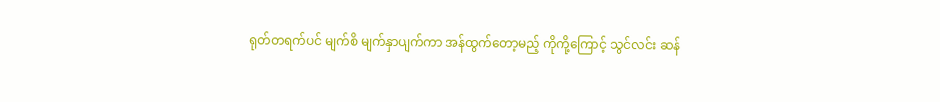ရုတ်တရက်ပင် မျက်စိ မျက်နှာပျက်ကာ အန်ထွက်တော့မည့် ကိုကို့ကြောင့် သွင်လင်း ဆန်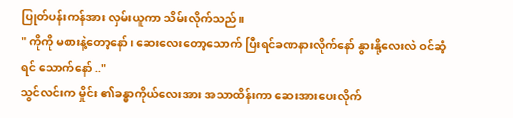ပြုတ်ပန်းကန်အား လှမ်းယူကာ သိမ်းလိုက်သည်။
" ကိုကို မစားနဲ့တော့နော်၊ ဆေးလေးတော့သောက် ပြီးရင်ခဏနားလိုက်နော် နွားနို့လေးလဲ ဝင်ဆံ့ရင် သောက်နော် .."
သွင်လင်းက မှိုင်း ၏ခန္ဓာကိုယ်လေးအား အသာထိန်းကာ ဆေးအားပေးလိုက်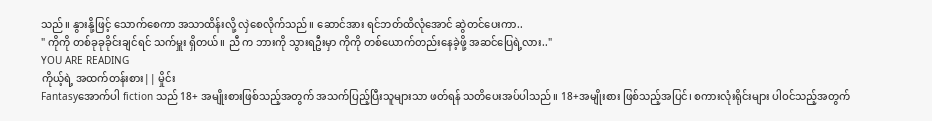သည်။ နွားနို့ဖြင့် သောက်စေကာ အသာထိန်းလို့ လှဲစေလိုက်သည်။ ဆောင်အား ရင်ဘတ်ထိလုံအောင် ဆွဲတင်ပေးကာ..
" ကိုကို တစ်ခုခုခိုင်းချင်ရင် သက်မှူး ရှိတယ်။ ညီ က ဘားကို သွားရဦးမှာ ကိုကို တစ်ယောက်တည်းနေခဲ့ဖို့ အဆင်ပြေရဲ့လား.."
YOU ARE READING
ကိုယ့်ရဲ့ အထက်တန်းစား|| မှိုင်း
Fantasyအောက်ပါ fiction သည် 18+ အမျိုးစားဖြစ်သည့်အတွက် အသက်ပြည့်ပြီးသူများသာ ဖတ်ရန် သတိပေးအပ်ပါသည်။ 18+အမျိုးစား ဖြစ်သည့်အပြင်၊ စကားလုံးရိုင်းများ ပါဝင်သည့်အတွက်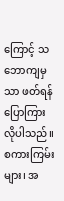ကြောင့် သဘောကျမှသာ ဖတ်ရန် ပြောကြားလိုပါသည်။ စကားကြမ်းများ၊ အ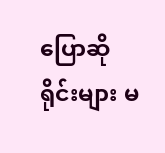ပြောဆိုရိုင်းများ မ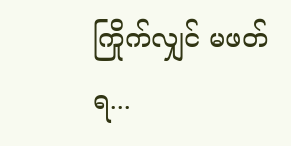ကြိုက်လျှင် မဖတ်ရ...